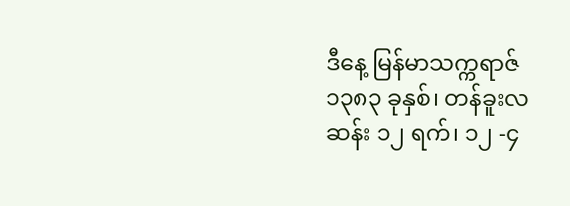ဒီနေ့ မြန်မာသက္ကရာဇ် ၁၃၈၃ ခုနှစ်၊ တန်ခူးလဆန်း ၁၂ ရက်၊ ၁၂ -၄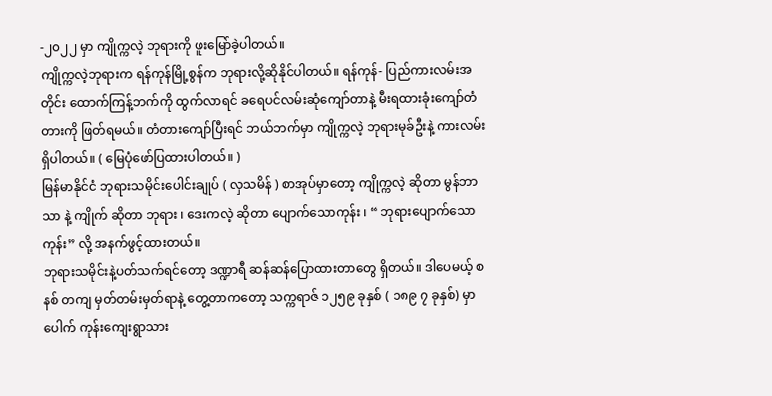-၂၀၂၂ မှာ ကျိုက္ကလဲ့ ဘုရားကို ဖူးမြော်ခဲ့ပါတယ်။
ကျိုက္ကလဲ့ဘုရားက ရန်ကုန်မြို့စွန်က ဘုရားလို့ဆိုနိုင်ပါတယ်။ ရန်ကုန်- ပြည်ကားလမ်းအတိုင်း ထောက်ကြန့်ဘက်ကို ထွက်လာရင် ခရေပင်လမ်းဆုံကျော်တာနဲ့ မီးရထားခုံးကျော်တံတားကို ဖြတ်ရမယ်။ တံတားကျော်ပြီးရင် ဘယ်ဘက်မှာ ကျိုက္ကလဲ့ ဘုရားမုခ်ဦးနဲ့ ကားလမ်းရှိပါတယ်။ ( မြေပုံဖော်ပြထားပါတယ်။ )
မြန်မာနိုင်ငံ ဘုရားသမိုင်းပေါင်းချုပ် ( လှသမိန် ) စာအုပ်မှာတော့ ကျိုက္ကလဲ့ ဆိုတာ မွန်ဘာသာ နဲ့ ကျိုက် ဆိုတာ ဘုရား ၊ ဒေးကလဲ့ ဆိုတာ ပျောက်သောကုန်း ၊ “ ဘုရားပျောက်သောကုန်း” လို့ အနက်ဖွင့်ထားတယ်။
ဘုရားသမိုင်းနဲ့ပတ်သက်ရင်တော့ ဒဏ္ဍာရီ ဆန်ဆန်ပြောထားတာတွေ ရှိတယ်။ ဒါပေမယ့် စနစ် တကျ မှတ်တမ်းမှတ်ရာနဲ့ တွေ့တာကတော့ သက္ကရာဇ် ၁၂၅၉ ခုနှစ် ( ၁၈၉ ၇ ခုနှစ်) မှာ ပေါက် ကုန်းကျေးရွာသား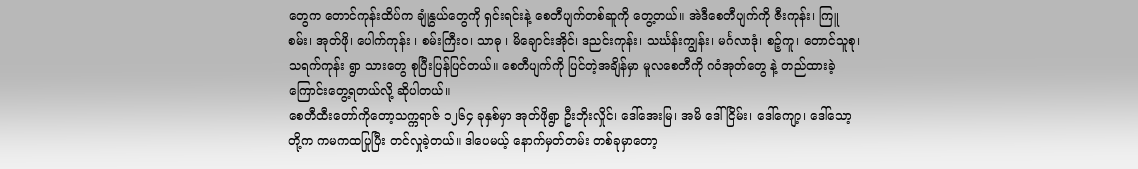တွေက တောင်ကုန်းထိပ်က ချုံနွယ်တွေကို ရှင်းရင်းနဲ့ စေတီပျက်တစ်ဆူကို တွေ့တယ်။ အဲဒီစေတီပျက်ကို ဇီးကုန်း၊ ကြူစမ်း၊ အုတ်ဖို၊ ပေါက်ကုန်း ၊ စမ်းကြီးဝ၊ သာဓု ၊ မိချောင်းအိုင်၊ ဒညင်းကုန်း၊ သင်္ဃန်းကျွန်း၊ မင်္ဂလာဒုံ၊ စဉ့်ကူ၊ တောင်သူစု၊ သရက်ကုန်း ရွာ သားတွေ စုပြီးပြန်ပြင်တယ်။ စေတီပျက်ကို ပြင်တဲ့အချိန်မှာ မူလစေတီကို ဂဝံအုတ်တွေ နဲ့ တည်ထားခဲ့ကြောင်းတွေ့ရတယ်လို့ ဆိုပါတယ်။
စေတီထီးတော်ကိုတော့သက္ကရာဇ် ၁၂၆၄ ခုနှစ်မှာ အုတ်ဖိုရွာ ဦးဘိုးလှိုင်၊ ဒေါ်အေးမြ၊ အမိ ဒေါ်ငြိမ်း၊ ဒေါ်ကျော့၊ ဒေါ်သော့ တို့က ကမကထပြုပြီး တင်လှုခဲ့တယ်။ ဒါပေမယ့် နောက်မှတ်တမ်း တစ်ခုမှာတော့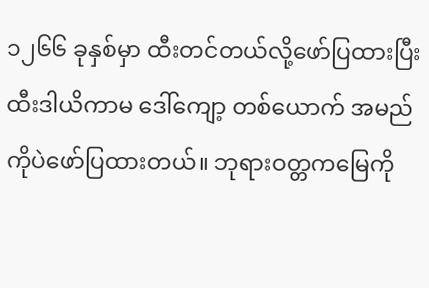၁၂၆၆ ခုနှစ်မှာ ထီးတင်တယ်လို့ဖော်ပြထားပြီး ထီးဒါယိကာမ ဒေါ်ကျော့ တစ်ယောက် အမည်ကိုပဲဖော်ပြထားတယ်။ ဘုရားဝတ္တကမြေကို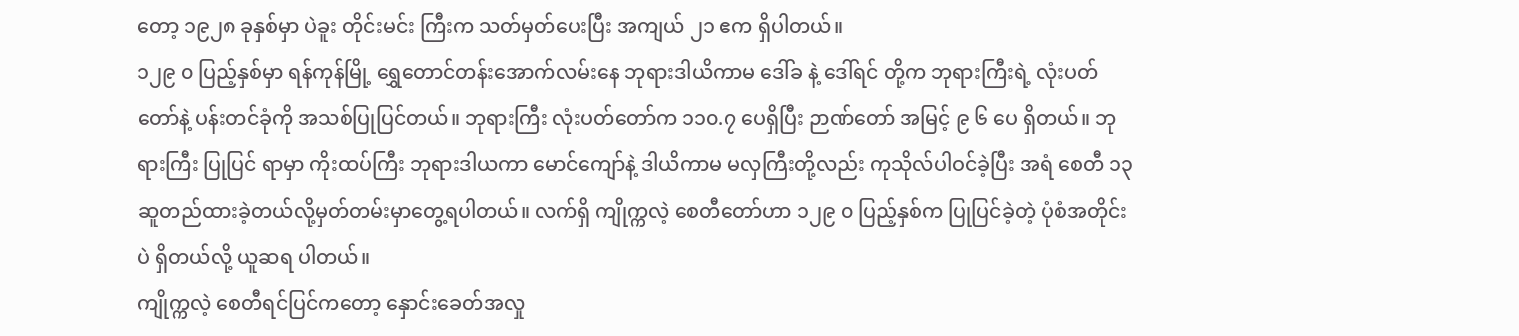တော့ ၁၉၂၈ ခုနှစ်မှာ ပဲခူး တိုင်းမင်း ကြီးက သတ်မှတ်ပေးပြီး အကျယ် ၂၁ ဧက ရှိပါတယ်။
၁၂၉ ၀ ပြည့်နှစ်မှာ ရန်ကုန်မြို့ ရွှေတောင်တန်းအောက်လမ်းနေ ဘုရားဒါယိကာမ ဒေါ်ခ နဲ့ ဒေါ်ရင် တို့က ဘုရားကြီးရဲ့ လုံးပတ်တော်နဲ့ ပန်းတင်ခုံကို အသစ်ပြုပြင်တယ်။ ဘုရားကြီး လုံးပတ်တော်က ၁၁၀.၇ ပေရှိပြီး ဉာဏ်တော် အမြင့် ၉ ၆ ပေ ရှိတယ်။ ဘုရားကြီး ပြုပြင် ရာမှာ ကိုးထပ်ကြီး ဘုရားဒါယကာ မောင်ကျော်နဲ့ ဒါယိကာမ မလှကြီးတို့လည်း ကုသိုလ်ပါဝင်ခဲ့ပြီး အရံ စေတီ ၁၃ ဆူတည်ထားခဲ့တယ်လို့မှတ်တမ်းမှာတွေ့ရပါတယ်။ လက်ရှိ ကျိုက္ကလဲ့ စေတီတော်ဟာ ၁၂၉ ၀ ပြည့်နှစ်က ပြုပြင်ခဲ့တဲ့ ပုံစံအတိုင်းပဲ ရှိတယ်လို့ ယူဆရ ပါတယ်။
ကျိုက္ကလဲ့ စေတီရင်ပြင်ကတော့ နှောင်းခေတ်အလှု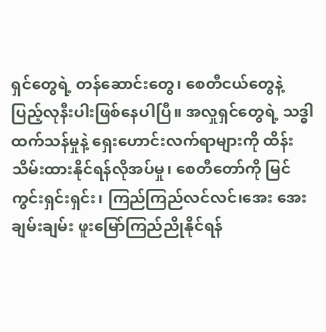ရှင်တွေရဲ့ တန်ဆောင်းတွေ၊ စေတီငယ်တွေနဲ့ ပြည့်လုနီးပါးဖြစ်နေပါပြီ။ အလှုရှင်တွေရဲ့ သဒ္ဓါထက်သန်မှုနဲ့ ရှေးဟောင်းလက်ရာများကို ထိန်းသိမ်းထားနိုင်ရန်လိုအပ်မှု၊ စေတီတော်ကို မြင်ကွင်းရှင်းရှင်း၊ ကြည်ကြည်လင်လင်၊အေး အေးချမ်းချမ်း ဖူးမြော်ကြည်ညိုနိုင်ရန်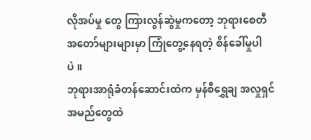လိုအပ်မှု တွေ ကြားလွန်ဆွဲမှုကတော့ ဘုရားစေတီ အတော်များများမှာ ကြုံတွေ့နေရတဲ့ စိန်ခေါ်မှုပါပဲ။
ဘုရားအာရုံခံတန်ဆောင်းထဲက မှန်စီရွှေချ အလှုရှင်အမည်တွေထဲ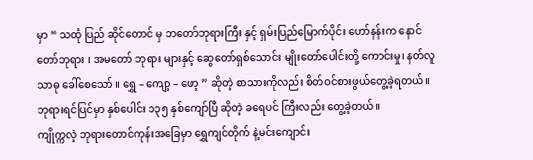မှာ “ သထုံ ပြည် ဆိုင်တောင် မှ ဘတော်ဘုရားကြီး နှင့် ရှမ်းပြည်မြောက်ပိုင်း ဟော်နန်းက နောင်တော်ဘုရား ၊ အမတော် ဘုရား များနှင့် ဆွေတော်ရှစ်သောင်း မျိုးတော်ပေါင်းတို့ ကောင်းမှု၊ နတ်လူ သာဓု ခေါ်စေသော် ။ ရွှေ – ကျော့ – ဖော့ ” ဆိုတဲ့ စာသားကိုလည်း စိတ်ဝင်စားဖွယ်တွေ့ခဲ့ရတယ်။ ဘုရားရင်ပြင်မှာ နှစ်ပေါင်း ၁၃၅ နှစ်ကျော်ပြီ ဆိုတဲ့ ခရေပင် ကြီးလည်း တွေ့ခဲ့တယ်။
ကျိုက္ကလဲ့ ဘုရားတောင်ကုန်းအခြေမှာ ရွှေကျင်တိုက် နဲ့မင်းကျောင်း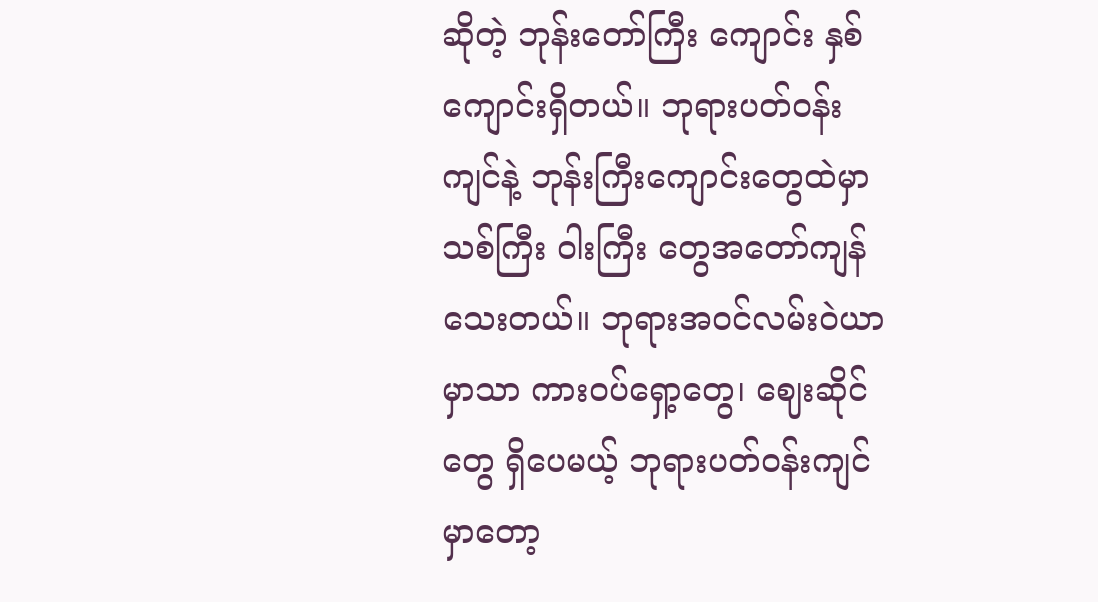ဆိုတဲ့ ဘုန်းတော်ကြီး ကျောင်း နှစ်ကျောင်းရှိတယ်။ ဘုရားပတ်ဝန်းကျင်နဲ့ ဘုန်းကြီးကျောင်းတွေထဲမှာ သစ်ကြီး ဝါးကြီး တွေအတော်ကျန်သေးတယ်။ ဘုရားအဝင်လမ်းဝဲယာမှာသာ ကားဝပ်ရှော့တွေ၊ ဈေးဆိုင်တွေ ရှိပေမယ့် ဘုရားပတ်ဝန်းကျင်မှာတော့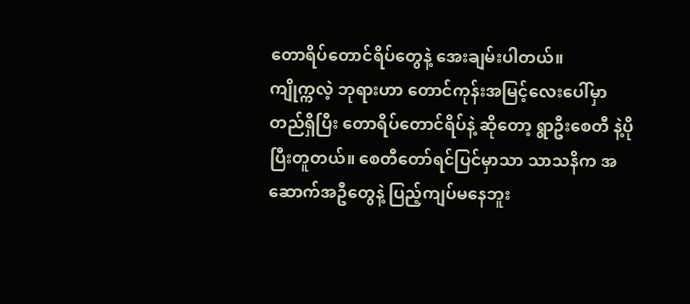တောရိပ်တောင်ရိပ်တွေနဲ့ အေးချမ်းပါတယ်။
ကျိုက္ကလဲ့ ဘုရားဟာ တောင်ကုန်းအမြင့်လေးပေါ်မှာ တည်ရှိပြီး တောရိပ်တောင်ရိပ်နဲ့ ဆိုတော့ ရွာဦးစေတီ နဲ့ပိုပြီးတူတယ်။ စေတီတော်ရင်ပြင်မှာသာ သာသနိက အဆောက်အဦတွေနဲ့ ပြည့်ကျပ်မနေဘူး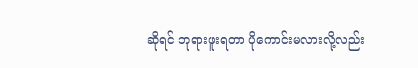ဆိုရင် ဘုရားဖူးရတာ ပိုကောင်းမလားလို့လည်း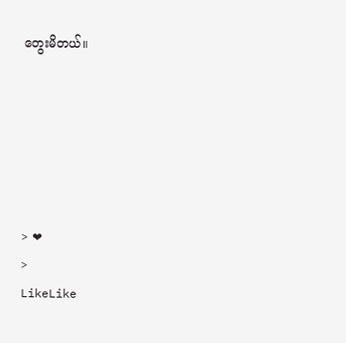တွေးမိတယ်။






> ❤
>
LikeLike